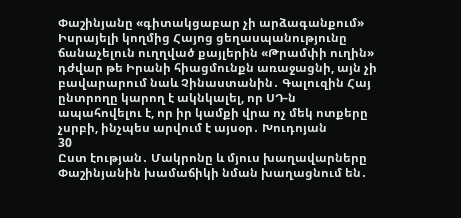Փաշինյանը «գիտակցաբար չի արձագանքում» Իսրայելի կողմից Հայոց ցեղասպանությունը ճանաչելուն ուղղված քայլերին «Թրամփի ուղին» դժվար թե Իրանի հիացմունքն առաջացնի, այն չի բավարարում նաև Չինաստանին․ Գալուզին Հայ ընտրողը կարող է ակնկալել, որ ՍԴ-ն ապահովելու է, որ իր կամքի վրա ոչ մեկ ոտքերը չսրբի, ինչպես արվում է այսօր․ Խուդոյան
30
Ըստ էության․ Մակրոնը և մյուս խաղավարները Փաշինյանին խամաճիկի նման խաղացնում են․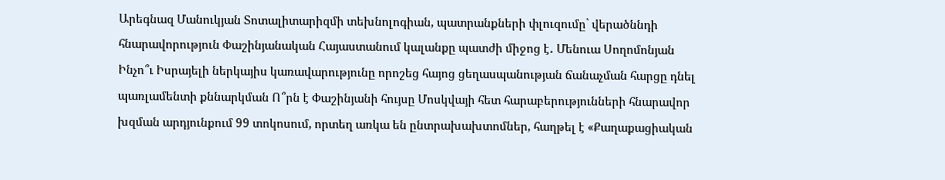Արեգնազ Մանուկյան Տոտալիտարիզմի տեխնոլոգիան, պատրանքների փլուզումը` վերածննդի հնարավորություն Փաշինյանական Հայաստանում կալանքը պատժի միջոց է․ Մենուա Սողոմոնյան Ինչո՞ւ Իսրայելի ներկայիս կառավարությունը որոշեց հայոց ցեղասպանության ճանաչման հարցը դնել պառլամենտի քննարկման Ո՞րն է Փաշինյանի հույսը Մոսկվայի հետ հարաբերությունների հնարավոր խզման արդյունքում 99 տոկոսում, որտեղ առկա են ընտրախախտոմներ, հաղթել է «Քաղաքացիական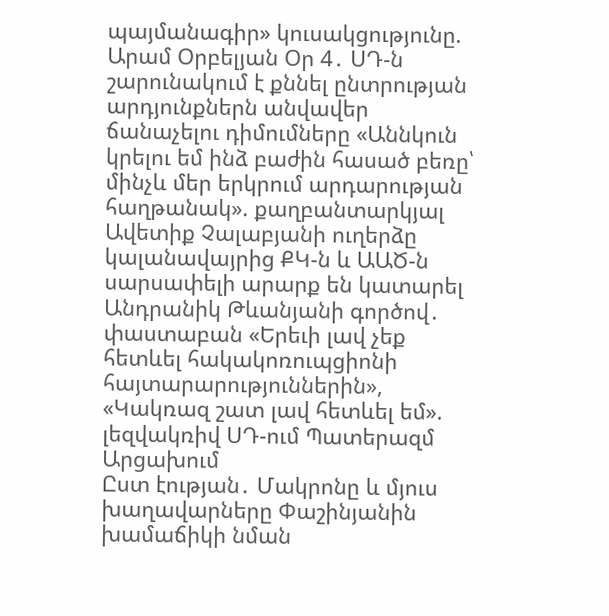պայմանագիր» կուսակցությունը. Արամ Օրբելյան Օր 4․ ՍԴ-ն շարունակում է քննել ընտրության արդյունքներն անվավեր ճանաչելու դիմումները «Աննկուն կրելու եմ ինձ բաժին հասած բեռը՝ մինչև մեր երկրում արդարության հաղթանակ». քաղբանտարկյալ Ավետիք Չալաբյանի ուղերձը կալանավայրից ՔԿ-ն և ԱԱԾ-ն սարսափելի արարք են կատարել Անդրանիկ Թևանյանի գործով․ փաստաբան «Երեւի լավ չեք հետևել հակակոռուպցիոնի հայտարարություններին», «Կակռազ շատ լավ հետևել եմ». լեզվակռիվ ՍԴ-ում Պատերազմ Արցախում
Ըստ էության․ Մակրոնը և մյուս խաղավարները Փաշինյանին խամաճիկի նման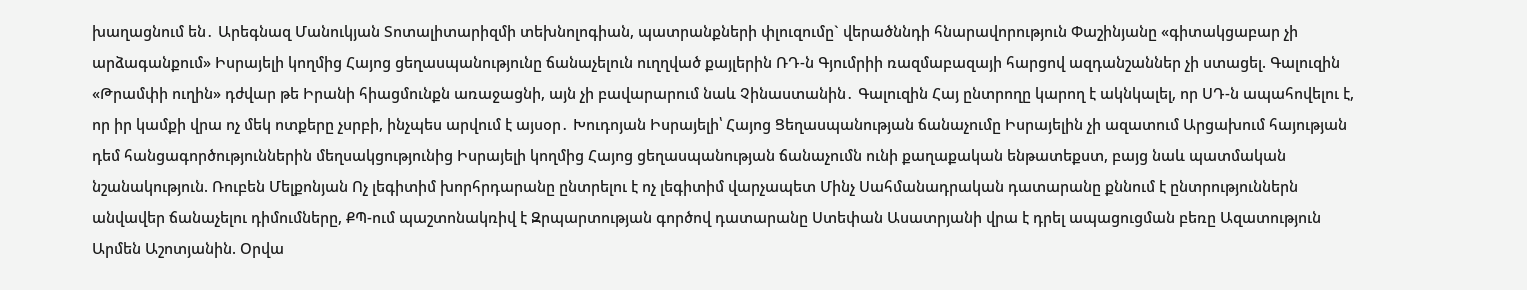խաղացնում են․ Արեգնազ Մանուկյան Տոտալիտարիզմի տեխնոլոգիան, պատրանքների փլուզումը` վերածննդի հնարավորություն Փաշինյանը «գիտակցաբար չի արձագանքում» Իսրայելի կողմից Հայոց ցեղասպանությունը ճանաչելուն ուղղված քայլերին ՌԴ-ն Գյումրիի ռազմաբազայի հարցով ազդանշաններ չի ստացել. Գալուզին «Թրամփի ուղին» դժվար թե Իրանի հիացմունքն առաջացնի, այն չի բավարարում նաև Չինաստանին․ Գալուզին Հայ ընտրողը կարող է ակնկալել, որ ՍԴ-ն ապահովելու է, որ իր կամքի վրա ոչ մեկ ոտքերը չսրբի, ինչպես արվում է այսօր․ Խուդոյան Իսրայելի՝ Հայոց Ցեղասպանության ճանաչումը Իսրայելին չի ազատում Արցախում հայության դեմ հանցագործություններին մեղսակցությունից Իսրայելի կողմից Հայոց ցեղասպանության ճանաչումն ունի քաղաքական ենթատեքստ, բայց նաև պատմական նշանակություն. Ռուբեն Մելքոնյան Ոչ լեգիտիմ խորհրդարանը ընտրելու է ոչ լեգիտիմ վարչապետ Մինչ Սահմանադրական դատարանը քննում է ընտրություններն անվավեր ճանաչելու դիմումները, ՔՊ-ում պաշտոնակռիվ է Զրպարտության գործով դատարանը Ստեփան Ասատրյանի վրա է դրել ապացուցման բեռը Ազատություն Արմեն Աշոտյանին. Օրվա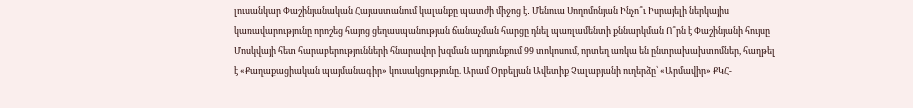լուսանկար Փաշինյանական Հայաստանում կալանքը պատժի միջոց է․ Մենուա Սողոմոնյան Ինչո՞ւ Իսրայելի ներկայիս կառավարությունը որոշեց հայոց ցեղասպանության ճանաչման հարցը դնել պառլամենտի քննարկման Ո՞րն է Փաշինյանի հույսը Մոսկվայի հետ հարաբերությունների հնարավոր խզման արդյունքում 99 տոկոսում, որտեղ առկա են ընտրախախտոմներ, հաղթել է «Քաղաքացիական պայմանագիր» կուսակցությունը. Արամ Օրբելյան Ավետիք Չալաբյանի ուղերձը՝ «Արմավիր» ՔԿՀ-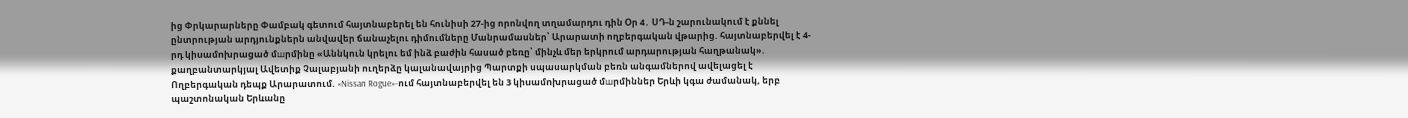ից Փրկարարները Փամբակ գետում հայտնաբերել են հունիսի 27-ից որոնվող տղամարդու դին Օր 4․ ՍԴ-ն շարունակում է քննել ընտրության արդյունքներն անվավեր ճանաչելու դիմումները Մանրամասներ՝ Արարատի ողբերգական վթարից. հայտնաբերվել է 4-րդ կիuամnխրաgած մшրմինը «Աննկուն կրելու եմ ինձ բաժին հասած բեռը՝ մինչև մեր երկրում արդարության հաղթանակ». քաղբանտարկյալ Ավետիք Չալաբյանի ուղերձը կալանավայրից Պարտքի սպասարկման բեռն անգամներով ավելացել է Ողբերգական դեպք Արարատում. «Nissan Rogue»-ում հայտնաբերվել են 3 կիuամnխրացած մшրմիններ Երևի կգա ժամանակ, երբ պաշտոնական Երևանը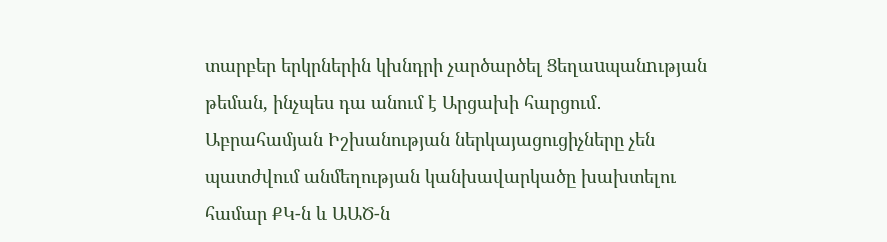տարբեր երկրներին կխնդրի չարծարծել Ցեղաuպանnւթյան թեման, ինչպես դա անում է Արցախի հարցում․ Աբրահամյան Իշխանության ներկայացուցիչները չեն պատժվում անմեղության կանխավարկածը խախտելու համար ՔԿ-ն և ԱԱԾ-ն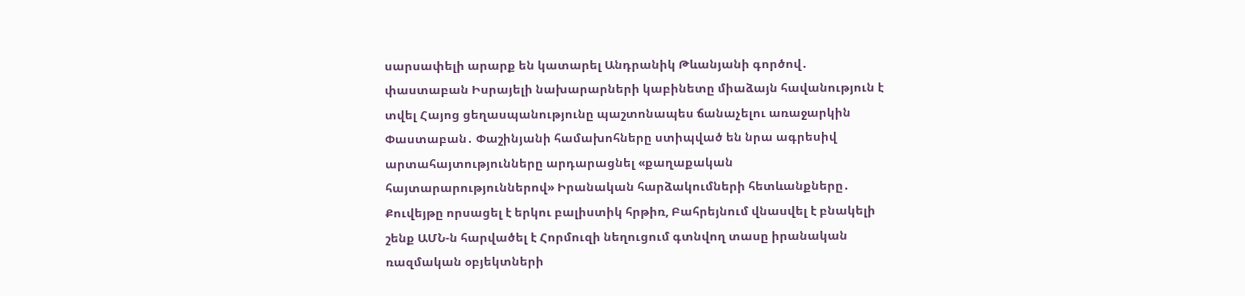սարսափելի արարք են կատարել Անդրանիկ Թևանյանի գործով․ փաստաբան Իսրայելի նախարարների կաբինետը միաձայն հավանություն է տվել Հայոց ցեղասպանությունը պաշտոնապես ճանաչելու առաջարկին Փաստաբան․ Փաշինյանի համախոհները ստիպված են նրա ագրեսիվ արտահայտությունները արդարացնել «քաղաքական հայտարարություններով» Իրանական հարձակումների հետևանքները․ Քուվեյթը որսացել է երկու բալիստիկ հրթիռ, Բահրեյնում վնասվել է բնակելի շենք ԱՄՆ-ն հարվածել է Հորմուզի նեղուցում գտնվող տասը իրանական ռազմական օբյեկտների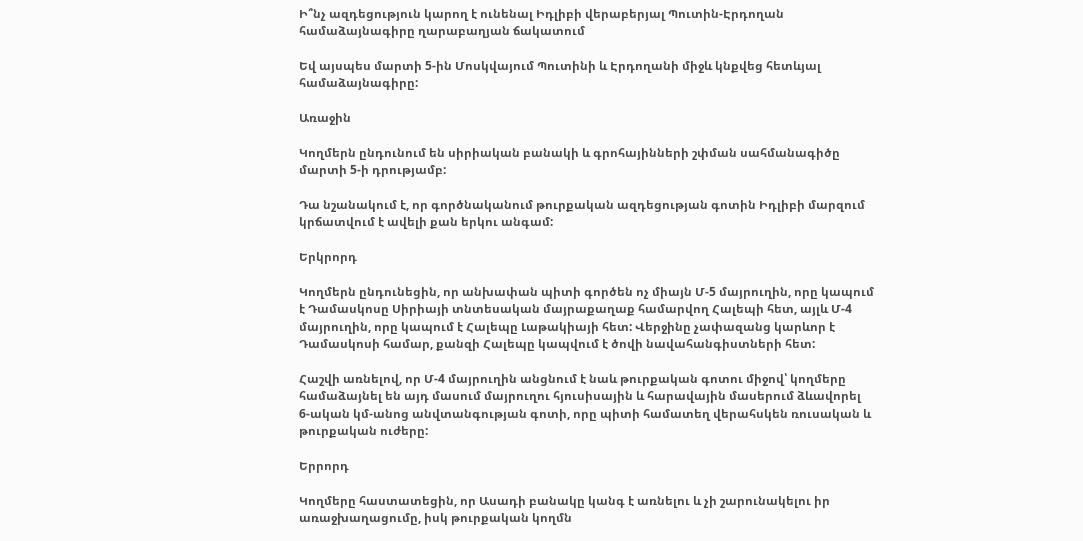Ի՞նչ ազդեցություն կարող է ունենալ Իդլիբի վերաբերյալ Պուտին-Էրդողան համաձայնագիրը ղարաբաղյան ճակատում

Եվ այսպես մարտի 5-ին Մոսկվայում Պուտինի և Էրդողանի միջև կնքվեց հետևյալ համաձայնագիրը:

Առաջին

Կողմերն ընդունում են սիրիական բանակի և գրոհայինների շփման սահմանագիծը մարտի 5-ի դրությամբ:

Դա նշանակում է, որ գործնականում թուրքական ազդեցության գոտին Իդլիբի մարզում կրճատվում է ավելի քան երկու անգամ:

Երկրորդ

Կողմերն ընդունեցին, որ անխափան պիտի գործեն ոչ միայն Մ-5 մայրուղին, որը կապում է Դամասկոսը Սիրիայի տնտեսական մայրաքաղաք համարվող Հալեպի հետ, այլև Մ-4 մայրուղին, որը կապում է Հալեպը Լաթակիայի հետ: Վերջինը չափազանց կարևոր է Դամասկոսի համար, քանզի Հալեպը կապվում է ծովի նավահանգիստների հետ:

Հաշվի առնելով, որ Մ-4 մայրուղին անցնում է նաև թուրքական գոտու միջով՝ կողմերը համաձայնել են այդ մասում մայրուղու հյուսիսային և հարավային մասերում ձևավորել 6-ական կմ-անոց անվտանգության գոտի, որը պիտի համատեղ վերահսկեն ռուսական և թուրքական ուժերը:

Երրորդ

Կողմերը հաստատեցին, որ Ասադի բանակը կանգ է առնելու և չի շարունակելու իր առաջխաղացումը, իսկ թուրքական կողմն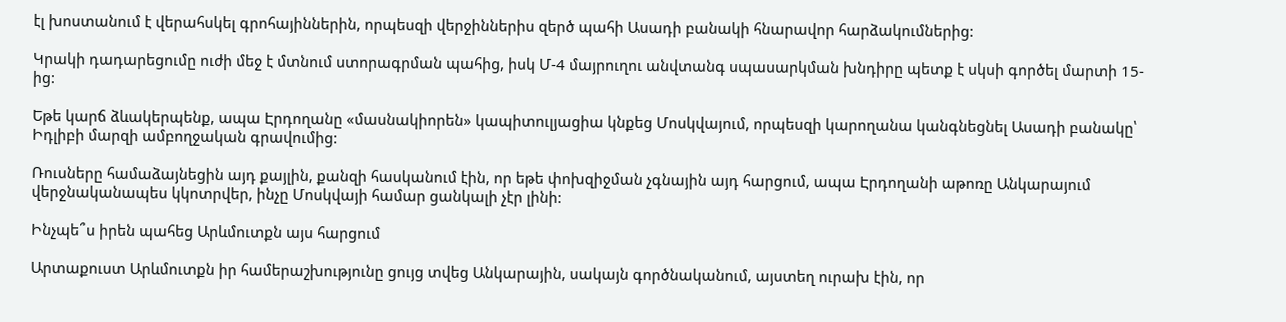էլ խոստանում է վերահսկել գրոհայիններին, որպեսզի վերջիններիս զերծ պահի Ասադի բանակի հնարավոր հարձակումներից:

Կրակի դադարեցումը ուժի մեջ է մտնում ստորագրման պահից, իսկ Մ-4 մայրուղու անվտանգ սպասարկման խնդիրը պետք է սկսի գործել մարտի 15-ից:

Եթե կարճ ձևակերպենք, ապա Էրդողանը «մասնակիորեն» կապիտուլյացիա կնքեց Մոսկվայում, որպեսզի կարողանա կանգնեցնել Ասադի բանակը՝ Իդլիբի մարզի ամբողջական գրավումից:

Ռուսները համաձայնեցին այդ քայլին, քանզի հասկանում էին, որ եթե փոխզիջման չգնային այդ հարցում, ապա Էրդողանի աթոռը Անկարայում վերջնականապես կկոտրվեր, ինչը Մոսկվայի համար ցանկալի չէր լինի:

Ինչպե՞ս իրեն պահեց Արևմուտքն այս հարցում

Արտաքուստ Արևմուտքն իր համերաշխությունը ցույց տվեց Անկարային, սակայն գործնականում, այստեղ ուրախ էին, որ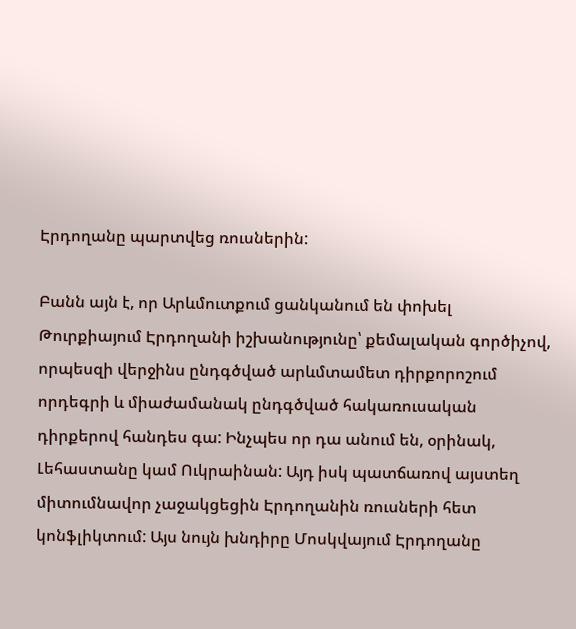Էրդողանը պարտվեց ռուսներին:

Բանն այն է, որ Արևմուտքում ցանկանում են փոխել Թուրքիայում Էրդողանի իշխանությունը՝ քեմալական գործիչով, որպեսզի վերջինս ընդգծված արևմտամետ դիրքորոշում որդեգրի և միաժամանակ ընդգծված հակառուսական դիրքերով հանդես գա: Ինչպես որ դա անում են, օրինակ, Լեհաստանը կամ Ուկրաինան: Այդ իսկ պատճառով այստեղ միտումնավոր չաջակցեցին Էրդողանին ռուսների հետ կոնֆլիկտում: Այս նույն խնդիրը Մոսկվայում Էրդողանը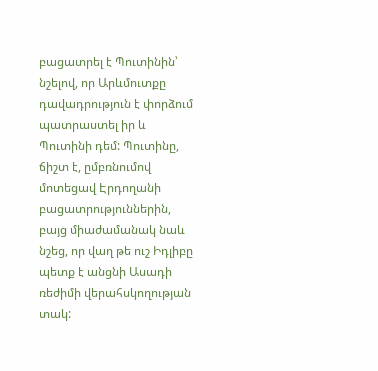բացատրել է Պուտինին՝ նշելով, որ Արևմուտքը դավադրություն է փորձում պատրաստել իր և Պուտինի դեմ: Պուտինը, ճիշտ է, ըմբռնումով մոտեցավ Էրդողանի բացատրություններին, բայց միաժամանակ նաև նշեց, որ վաղ թե ուշ Իդլիբը պետք է անցնի Ասադի ռեժիմի վերահսկողության տակ: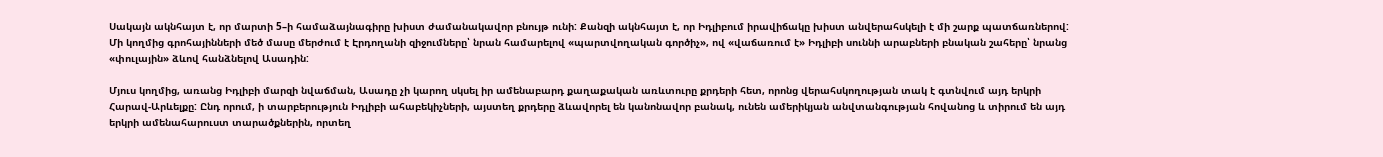Սակայն ակնհայտ է, որ մարտի 5–ի համաձայնագիրը խիստ ժամանակավոր բնույթ ունի: Քանզի ակնհայտ է, որ Իդլիբում իրավիճակը խիստ անվերահսկելի է մի շարք պատճառներով: Մի կողմից գրոհայինների մեծ մասը մերժում է Էրդողանի զիջումները՝ նրան համարելով «պարտվողական գործիչ», ով «վաճառում է» Իդլիբի սուննի արաբների բնական շահերը՝ նրանց «փուլային» ձևով հանձնելով Ասադին:

Մյուս կողմից, առանց Իդլիբի մարզի նվաճման, Ասադը չի կարող սկսել իր ամենաբարդ քաղաքական առևտուրը քրդերի հետ, որոնց վերահսկողության տակ է գտնվում այդ երկրի Հարավ-Արևելքը: Ընդ որում, ի տարբերություն Իդլիբի ահաբեկիչների, այստեղ քրդերը ձևավորել են կանոնավոր բանակ, ունեն ամերիկյան անվտանգության հովանոց և տիրում են այդ երկրի ամենահարուստ տարածքներին, որտեղ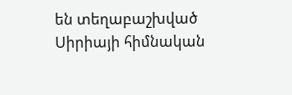են տեղաբաշխված Սիրիայի հիմնական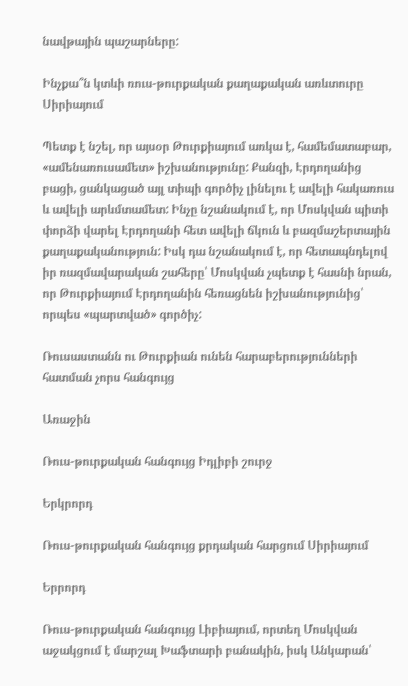նավթային պաշարները:

Ինչքա՞ն կտևի ռուս-թուրքական քաղաքական առևտուրը Սիրիայում

Պետք է նշել, որ այսօր Թուրքիայում առկա է, համեմատաբար, «ամենառուսամետ» իշխանությունը: Քանզի, Էրդողանից բացի, ցանկացած այլ տիպի գործիչ լինելու է ավելի հակառուս և ավելի արևմտամետ: Ինչը նշանակում է, որ Մոսկվան պիտի փորձի վարել Էրդողանի հետ ավելի ճկուն և բազմաշերտային քաղաքականություն: Իսկ դա նշանակում է, որ հետապնդելով իր ռազմավարական շահերը՝ Մոսկվան չպետք է հասնի նրան, որ Թուրքիայում Էրդողանին հեռացնեն իշխանությունից՝ որպես «պարտված» գործիչ:

Ռուսաստանն ու Թուրքիան ունեն հարաբերությունների հատման չորս հանգույց

Առաջին

Ռուս-թուրքական հանգույց Իդլիբի շուրջ

Երկրորդ

Ռուս-թուրքական հանգույց քրդական հարցում Սիրիայում

Երրորդ

Ռուս-թուրքական հանգույց Լիբիայում, որտեղ Մոսկվան աջակցում է մարշալ Խաֆտարի բանակին, իսկ Անկարան՝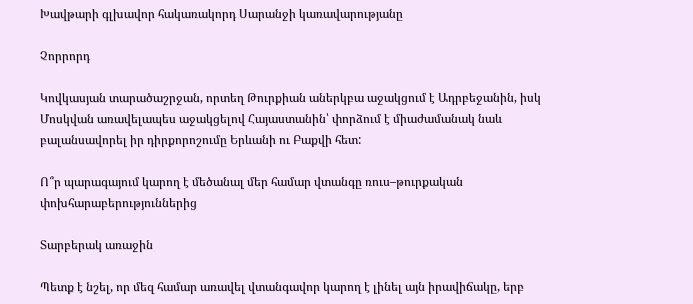Խավթարի գլխավոր հակառակորդ Սարանջի կառավարությանը

Չորրորդ

Կովկասյան տարածաշրջան, որտեղ Թուրքիան աներկբա աջակցում է Ադրբեջանին, իսկ Մոսկվան առավելապես աջակցելով Հայաստանին՝ փորձում է միաժամանակ նաև բալանսավորել իր դիրքորոշումը Երևանի ու Բաքվի հետ:

Ո՞ր պարագայում կարող է մեծանալ մեր համար վտանգը ռուս–թուրքական փոխհարաբերություններից

Տարբերակ առաջին

Պետք է նշել, որ մեզ համար առավել վտանգավոր կարող է լինել այն իրավիճակը, երբ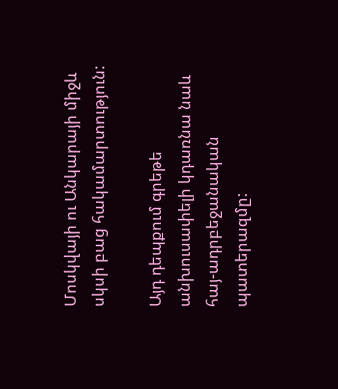Մոսկվայի ու Անկարայի միջև սկսի բաց հակամարտություն:

Այդ դեպքում գրեթե անխուսափելի կդառնա նաև հայ-ադրբեջանական պատերազմը: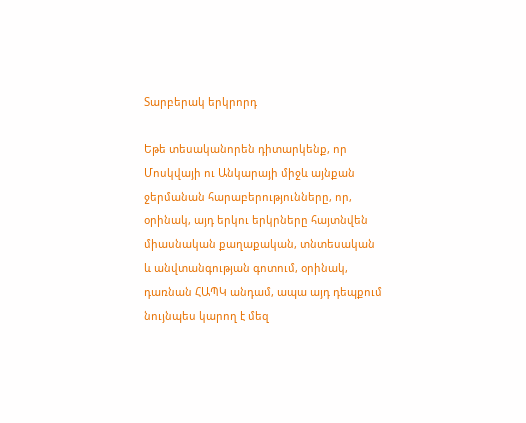Տարբերակ երկրորդ

Եթե տեսականորեն դիտարկենք, որ Մոսկվայի ու Անկարայի միջև այնքան ջերմանան հարաբերությունները, որ, օրինակ, այդ երկու երկրները հայտնվեն միասնական քաղաքական, տնտեսական և անվտանգության գոտում, օրինակ, դառնան ՀԱՊԿ անդամ, ապա այդ դեպքում նույնպես կարող է մեզ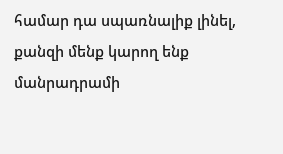համար դա սպառնալիք լինել, քանզի մենք կարող ենք մանրադրամի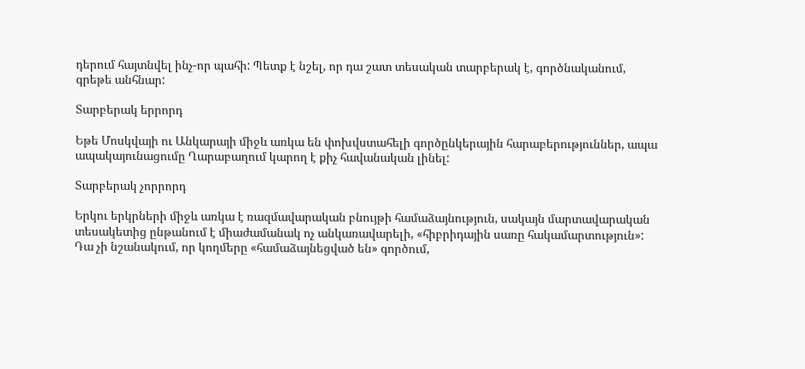դերում հայտնվել ինչ-որ պահի: Պետք է նշել, որ դա շատ տեսական տարբերակ է, գործնականում, գրեթե անհնար:

Տարբերակ երրորդ

Եթե Մոսկվայի ու Անկարայի միջև առկա են փոխվստահելի գործընկերային հարաբերություններ, ապա ապակայունացումը Ղարաբաղում կարող է քիչ հավանական լինել:

Տարբերակ չորրորդ

Երկու երկրների միջև առկա է ռազմավարական բնույթի համաձայնություն, սակայն մարտավարական տեսակետից ընթանում է միաժամանակ ոչ անկառավարելի, «հիբրիդային սառը հակամարտություն»: Դա չի նշանակում, որ կողմերը «համաձայնեցված են» գործում,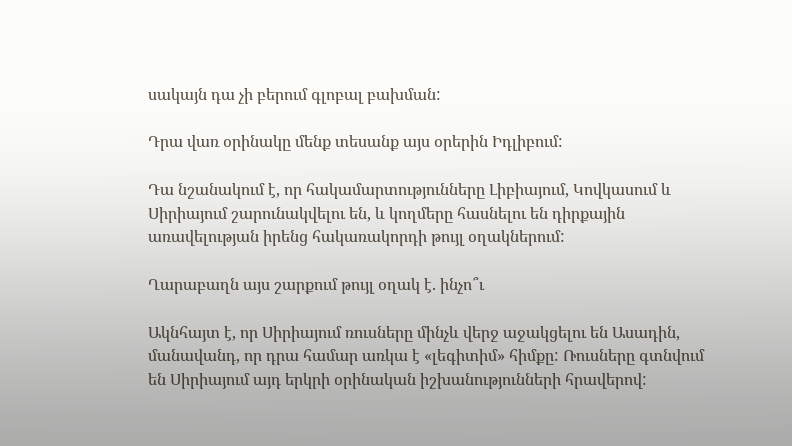սակայն դա չի բերում գլոբալ բախման:

Դրա վառ օրինակը մենք տեսանք այս օրերին Իդլիբում:

Դա նշանակում է, որ հակամարտությունները Լիբիայում, Կովկասում և Սիրիայում շարունակվելու են, և կողմերը հասնելու են դիրքային առավելության իրենց հակառակորդի թույլ օղակներում:

Ղարաբաղն այս շարքում թույլ օղակ է. ինչո՞ւ

Ակնհայտ է, որ Սիրիայում ռուսները մինչև վերջ աջակցելու են Ասադին, մանավանդ, որ դրա համար առկա է «լեգիտիմ» հիմքը: Ռուսները գտնվում են Սիրիայում այդ երկրի օրինական իշխանությունների հրավերով: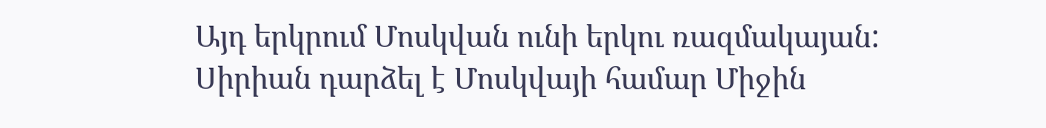Այդ երկրում Մոսկվան ունի երկու ռազմակայան: Սիրիան դարձել է Մոսկվայի համար Միջին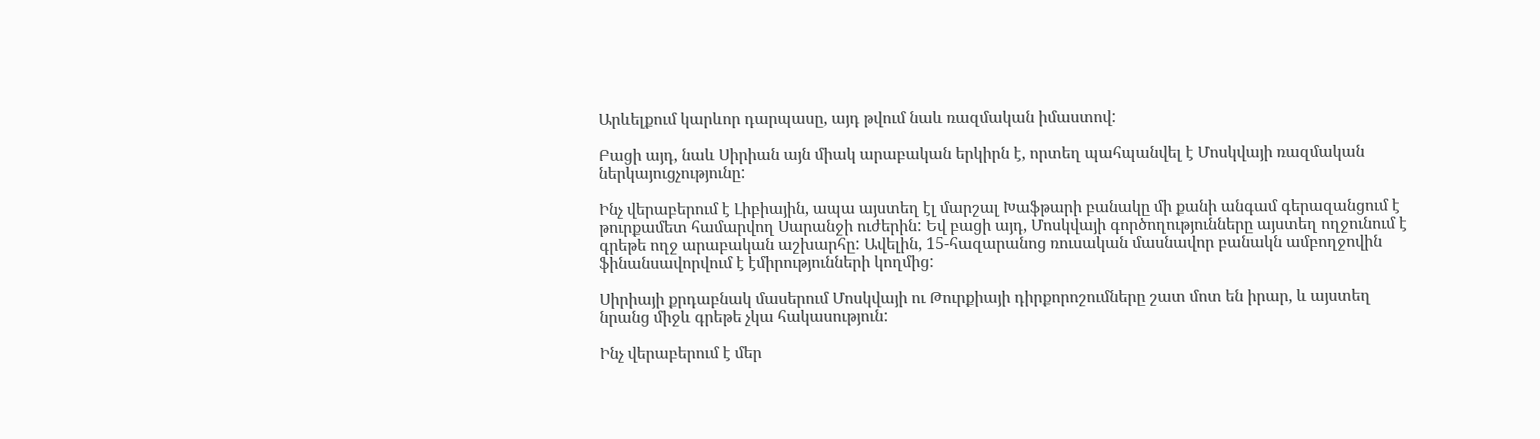Արևելքում կարևոր դարպասը, այդ թվում նաև ռազմական իմաստով:

Բացի այդ, նաև Սիրիան այն միակ արաբական երկիրն է, որտեղ պահպանվել է Մոսկվայի ռազմական ներկայուցչությունը:

Ինչ վերաբերում է Լիբիային, ապա այստեղ էլ մարշալ Խաֆթարի բանակը մի քանի անգամ գերազանցում է թուրքամետ համարվող Սարանջի ուժերին: Եվ բացի այդ, Մոսկվայի գործողությունները այստեղ ողջունում է գրեթե ողջ արաբական աշխարհը: Ավելին, 15-հազարանոց ռուսական մասնավոր բանակն ամբողջովին ֆինանսավորվում է էմիրությունների կողմից:

Սիրիայի քրդաբնակ մասերում Մոսկվայի ու Թուրքիայի դիրքորոշումները շատ մոտ են իրար, և այստեղ նրանց միջև գրեթե չկա հակասություն:

Ինչ վերաբերում է մեր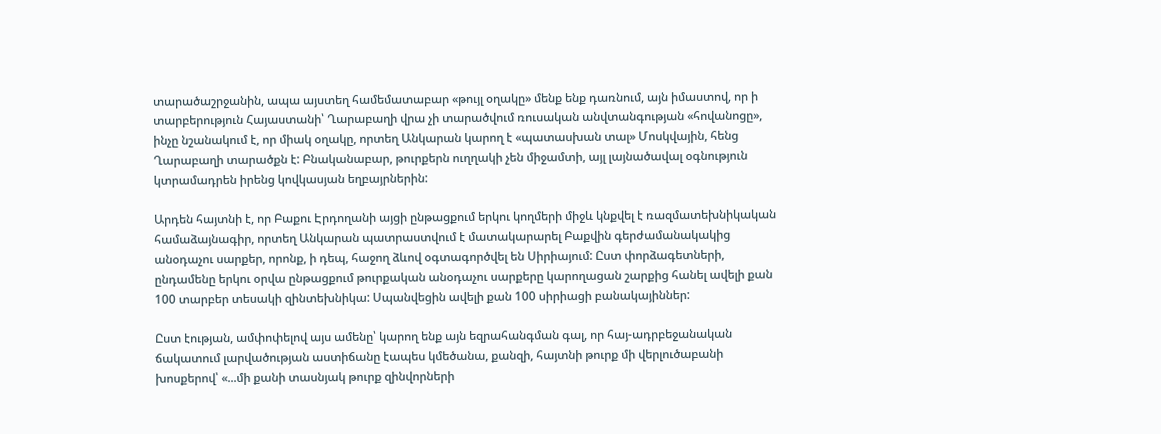տարածաշրջանին, ապա այստեղ համեմատաբար «թույլ օղակը» մենք ենք դառնում, այն իմաստով, որ ի տարբերություն Հայաստանի՝ Ղարաբաղի վրա չի տարածվում ռուսական անվտանգության «հովանոցը», ինչը նշանակում է, որ միակ օղակը, որտեղ Անկարան կարող է «պատասխան տալ» Մոսկվային, հենց Ղարաբաղի տարածքն է: Բնականաբար, թուրքերն ուղղակի չեն միջամտի, այլ լայնածավալ օգնություն կտրամադրեն իրենց կովկասյան եղբայրներին:

Արդեն հայտնի է, որ Բաքու Էրդողանի այցի ընթացքում երկու կողմերի միջև կնքվել է ռազմատեխնիկական համաձայնագիր, որտեղ Անկարան պատրաստվում է մատակարարել Բաքվին գերժամանակակից անօդաչու սարքեր, որոնք, ի դեպ, հաջող ձևով օգտագործվել են Սիրիայում: Ըստ փորձագետների, ընդամենը երկու օրվա ընթացքում թուրքական անօդաչու սարքերը կարողացան շարքից հանել ավելի քան 100 տարբեր տեսակի զինտեխնիկա: Սպանվեցին ավելի քան 100 սիրիացի բանակայիններ:

Ըստ էության, ամփոփելով այս ամենը՝ կարող ենք այն եզրահանգման գալ, որ հայ-ադրբեջանական ճակատում լարվածության աստիճանը էապես կմեծանա, քանզի, հայտնի թուրք մի վերլուծաբանի խոսքերով՝ «...մի քանի տասնյակ թուրք զինվորների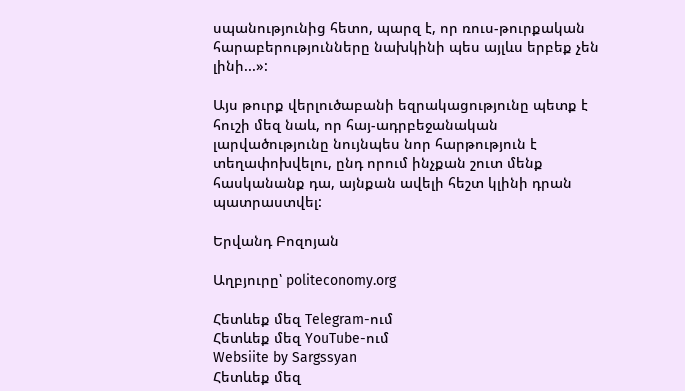սպանությունից հետո, պարզ է, որ ռուս-թուրքական հարաբերությունները նախկինի պես այլևս երբեք չեն լինի...»:

Այս թուրք վերլուծաբանի եզրակացությունը պետք է հուշի մեզ նաև, որ հայ-ադրբեջանական լարվածությունը նույնպես նոր հարթություն է տեղափոխվելու, ընդ որում ինչքան շուտ մենք հասկանանք դա, այնքան ավելի հեշտ կլինի դրան պատրաստվել:

Երվանդ Բոզոյան

Աղբյուրը՝ politeconomy.org

Հետևեք մեզ Telegram-ում
Հետևեք մեզ YouTube-ում
Websiite by Sargssyan
Հետևեք մեզ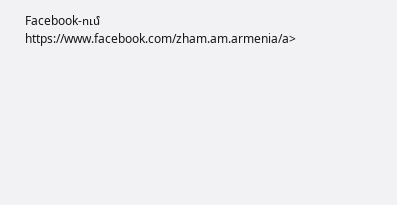Facebook-ում https://www.facebook.com/zham.am.armenia/a>